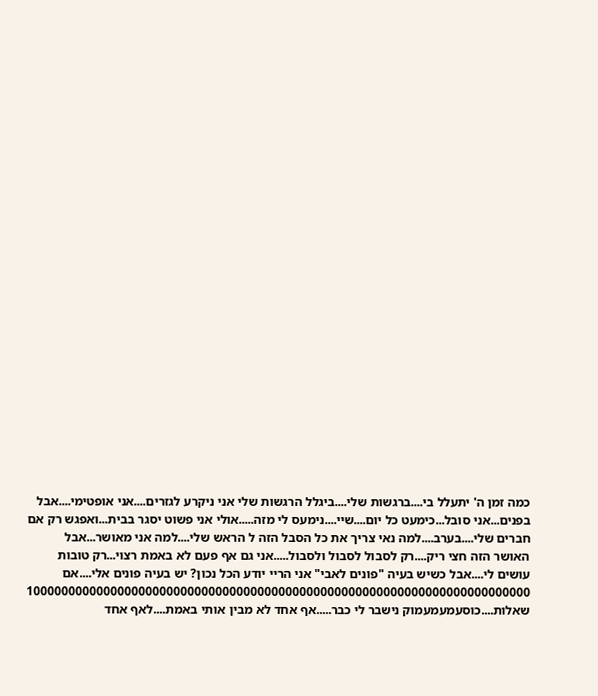כמה זמן ה' יתעלל בי....ברגשות שלי....ביגלל הרגשות שלי אני ניקרע לגזרים....אני אופטימי....אבל בפנים...אני סובל...כימעט כל יום....שיי....נימעס לי מזה.....אולי אני פשוט יסגר בבית...ואפגש רק אם חברים שלי....בערב....למה נאי צריך את כל הסבל הזה ל הראש שלי....למה אני מאושר...אבל האושר הזה חצי ריק....רק לסבול לסבול ולסבול.....אני גם אף פעם לא באמת רצוי...רק טובות עושים לי....אבל כשיש בעיה "פונים לאבי" אני הריי יודע הכל נכון? יש בעיה פונים אלי....אם 100000000000000000000000000000000000000000000000000000000000000000000000 שאלות....כוסעמעמעמוק נישבר לי כבר.....אף אחד לא מבין אותי באמת....לאף אחד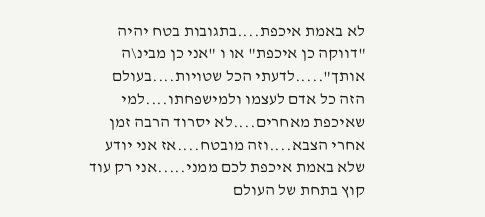לא באמת איכפת....בתגובות בטח יהיה "דווקה כן איכפת" או ו "אני כן מבינ\ה אותך".....לדעתי הכל שטויות....בעולם הזה כל אדם לעצמו ולמישפחתו....למי שאיכפת מאחרים....לא יסרוד הרבה זמן אחרי הצבא....וזה מובטח....אז אני יודע שלא באמת איכפת לכם ממני.....אני רק עוד קוץ בתחת של העולם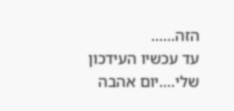הזה......
עד עכשיו העידכון שלי....יום אהבה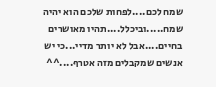שמח לכם....לפחות שלכם הוא יהיה שמח.....וביכלל....תהיו מאושרים בחיים....אבל לא יותר מדיי...כי יש אנשים שמקבלים מזה אטרף....^^